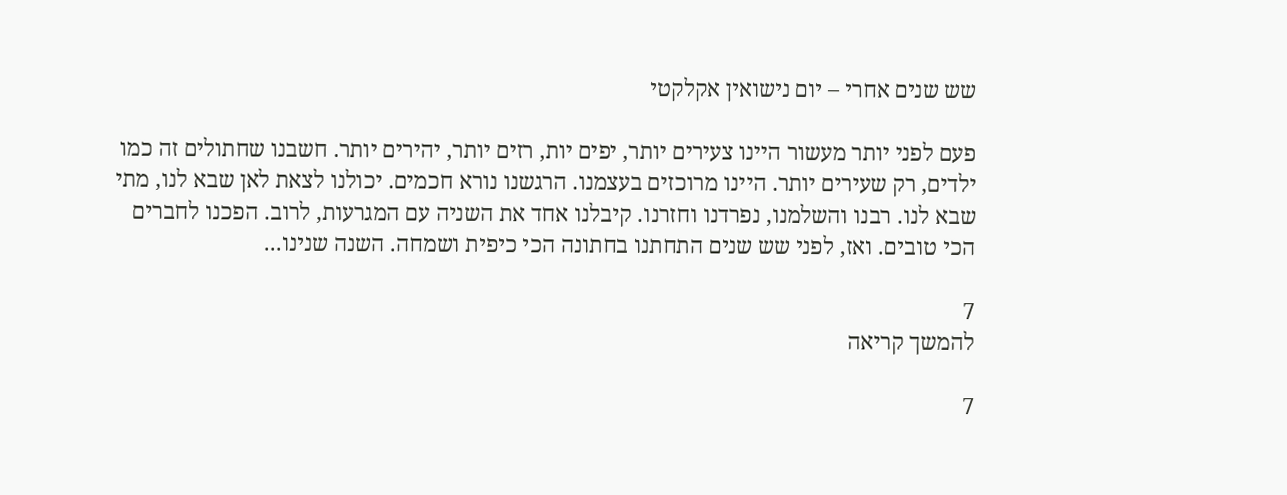שש שנים אחרי – יום נישואין אקלקטי

פעם לפני יותר מעשור היינו צעירים יותר, יפים יות, רזים יותר, יהירים יותר. חשבנו שחתולים זה כמו ילדים, רק שעירים יותר. היינו מרוכזים בעצמנו. הרגשנו נורא חכמים. יכולנו לצאת לאן שבא לנו, מתי שבא לנו. רבנו והשלמנו, נפרדנו וחזרנו. קיבלנו אחד את השניה עם המגרעות, לרוב. הפכנו לחברים הכי טובים. ואז, לפני שש שנים התחתנו בחתונה הכי כיפית ושמחה. השנה שנינו...

7
להמשך קריאה

7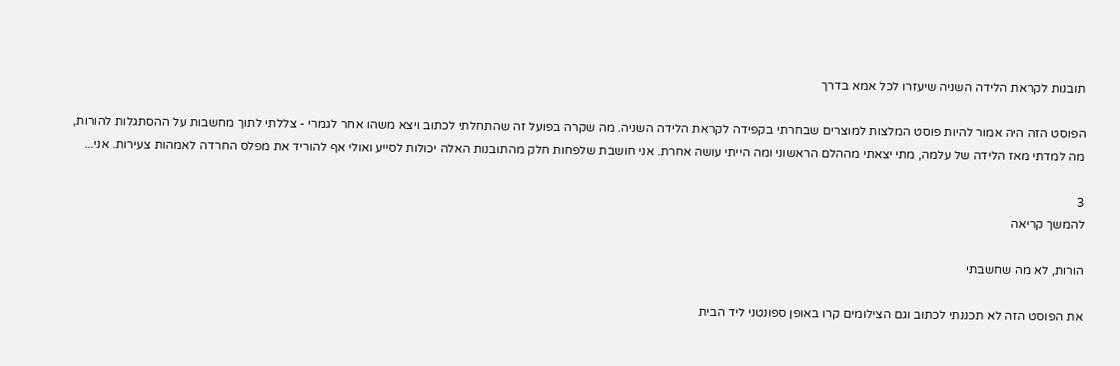תובנות לקראת הלידה השניה שיעזרו לכל אמא בדרך

הפוסט הזה היה אמור להיות פוסט המלצות למוצרים שבחרתי בקפידה לקראת הלידה השניה. מה שקרה בפועל זה שהתחלתי לכתוב ויצא משהו אחר לגמרי - צללתי לתוך מחשבות על ההסתגלות להורות, מה למדתי מאז הלידה של עלמה, מתי יצאתי מההלם הראשוני ומה הייתי עושה אחרת. אני חושבת שלפחות חלק מהתובנות האלה יכולות לסייע ואולי אף להוריד את מפלס החרדה לאמהות צעירות. אני...

3
להמשך קריאה

הורות, לא מה שחשבתי

את הפוסט הזה לא תכננתי לכתוב וגם הצילומים קרו באופן ספונטני ליד הבית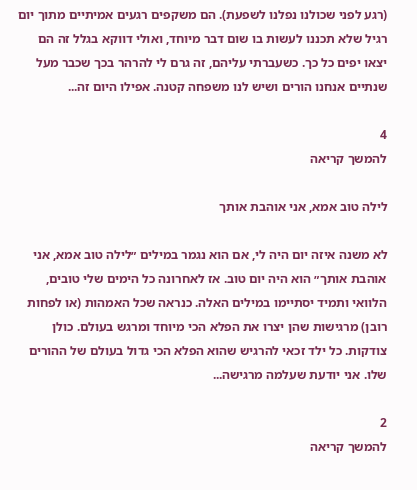(רגע לפני שכולנו נפלנו לשפעת). הם משקפים רגעים אמיתיים מתוך יום רגיל שלא תכננו לעשות בו שום דבר מיוחד, ואולי דווקא בגלל זה הם יצאו יפים כל כך. כשעברתי עליהם, זה גרם לי להרהר בכך שכבר מעל שנתיים אנחנו הורים ושיש לנו משפחה קטנה. אפילו היום זה...

4
להמשך קריאה

לילה טוב אמא, אני אוהבת אותך

לא משנה איזה יום היה לי, אם הוא נגמר במילים ״לילה טוב אמא, אני אוהבת אותך״ הוא היה יום טוב. אז לאחרונה כל הימים שלי טובים, הלוואי ותמיד יסתיימו במילים האלה. כנראה שכל האמהות (או לפחות רובן) מרגישות שהן יצרו את הפלא הכי מיוחד ומרגש בעולם. כולן צודקות. כל ילד זכאי להרגיש שהוא הפלא הכי גדול בעולם של ההורים שלו. אני יודעת שעלמה מרגישה...

2
להמשך קריאה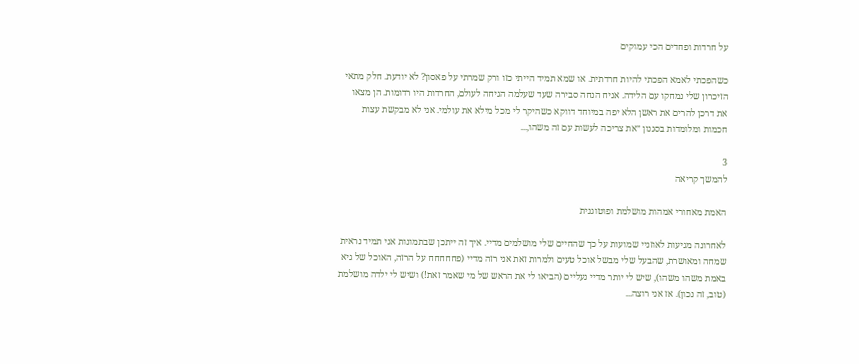על חרדות ופחדים הכי עמוקים

כשהפכתי לאמא הפכתי להיות חרדתית. או שמא תמיד הייתי כזו ורק שמרתי על פאסון? לא יודעת. חלק מתאי הזיכרון שלי נמחקו עם הלידה. אניח הנחה סבירה שעד שעלמה הגיחה לעולם, החרדות היו רדומות. הן מצאו את דרכן להרים את ראשן הלא יפה במיוחד דווקא כשהיקר לי מכל מילא את עולמי. אני לא מבקשת עצות חכמות ומלומדות בסגנון ״את צריכה לעשות עם זה משהו,...

3
להמשך קריאה

האמת מאחורי אמהות מושלמת ופוטוגנית

לאחרונה מגיעות לאוזניי שמועות על כך שהחיים שלי מושלמים מדיי. איך זה ייתכן שבתמונות אני תמיד נראית שמחה ומאושרת, שהבעל שלי מבשל אוכל טעים ולמרות זאת אני רזה מדיי (פחחחחח על הרזה, האוכל של גיא באמת משהו משהו), שיש לי יותר מדיי נעליים (הביאו לי את הראש של מי שאמר זאת!) ושיש לי ילדה מושלמת (טוב, זה נכון). אז אני רוצה...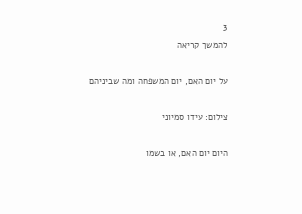3
להמשך קריאה

על יום האם, יום המשפחה ומה שביניהם

צילום: עידו סמיוני

היום יום האם, או בשמו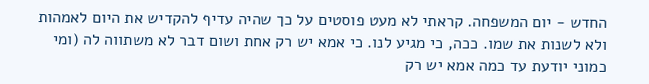החדש - יום המשפחה. קראתי לא מעט פוסטים על כך שהיה עדיף להקדיש את היום לאמהות ולא לשנות את שמו. ככה, כי מגיע לנו. כי אמא יש רק אחת ושום דבר לא משתווה לה (ומי כמוני יודעת עד כמה אמא יש רק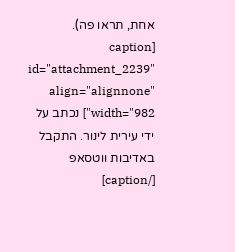אחת, תראו פה). [caption id="attachment_2239" align="alignnone" width="982"] נכתב על ידי עירית לינור. התקבל באדיבות ווטסאפ [/caption]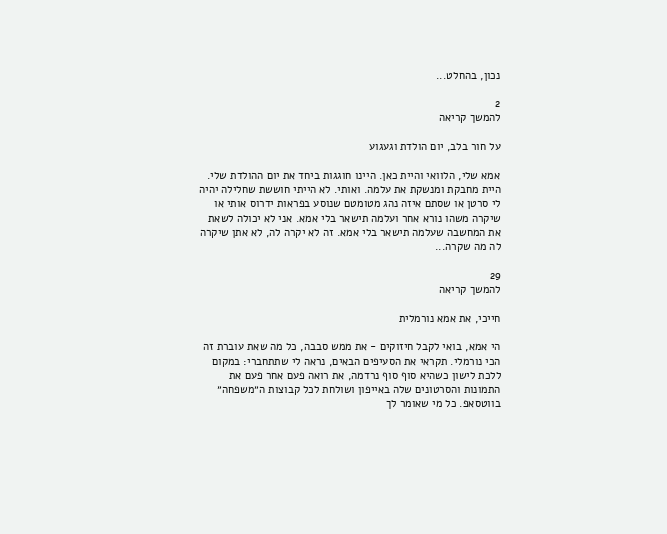נכון, בהחלט...

2
להמשך קריאה

על חור בלב, יום הולדת וגעגוע

אמא שלי, הלוואי והיית כאן. היינו חוגגות ביחד את יום ההולדת שלי. היית מחבקת ומנשקת את עלמה. ואותי. לא הייתי חוששת שחלילה יהיה לי סרטן או שסתם איזה נהג מטומטם שנוסע בפראות ידרוס אותי או שיקרה משהו נורא אחר ועלמה תישאר בלי אמא. אני לא יכולה לשאת את המחשבה שעלמה תישאר בלי אמא. זה לא יקרה לה, לא אתן שיקרה לה מה שקרה...

29
להמשך קריאה

חייכי, את אמא נורמלית

הי אמא, בואי לקבל חיזוקים - את ממש סבבה, כל מה שאת עוברת זה הכי נורמלי. תקראי את הסעיפים הבאים, נראה לי שתתחברי: במקום ללכת לישון כשהיא סוף סוף נרדמה, את רואה פעם אחר פעם את התמונות והסרטונים שלה באייפון ושולחת לכל קבוצות ה״משפחה״ בווטסאפ. כל מי שאומר לך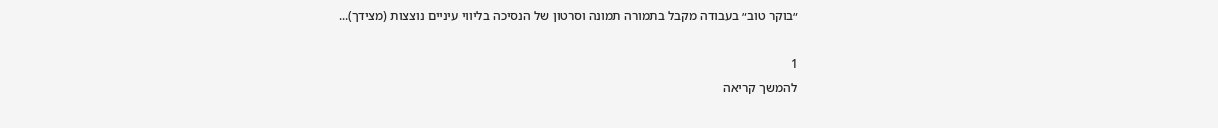״בוקר טוב״ בעבודה מקבל בתמורה תמונה וסרטון של הנסיכה בליווי עיניים נוצצות (מצידך)...

1
להמשך קריאה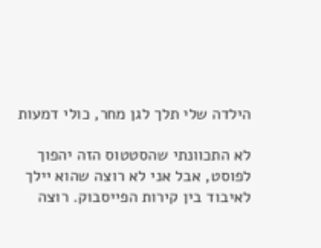הילדה שלי תלך לגן מחר, כולי דמעות

לא התכוונתי שהסטטוס הזה יהפוך לפוסט, אבל אני לא רוצה שהוא יילך לאיבוד בין קירות הפייסבוק. רוצה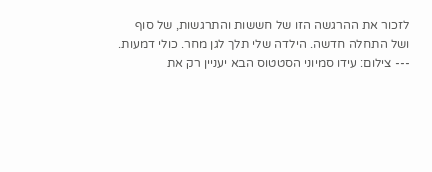לזכור את ההרגשה הזו של חששות והתרגשות, של סוף ושל התחלה חדשה. הילדה שלי תלך לגן מחר. כולי דמעות. --- צילום: עידו סמיוני הסטטוס הבא יעניין רק את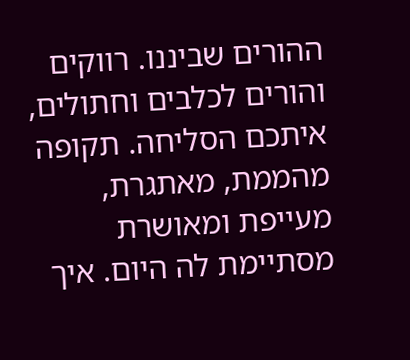ההורים שביננו. רווקים והורים לכלבים וחתולים, איתכם הסליחה. תקופה מהממת, מאתגרת, מעייפת ומאושרת מסתיימת לה היום. איך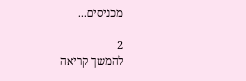מכניסים...

2
להמשך קריאה